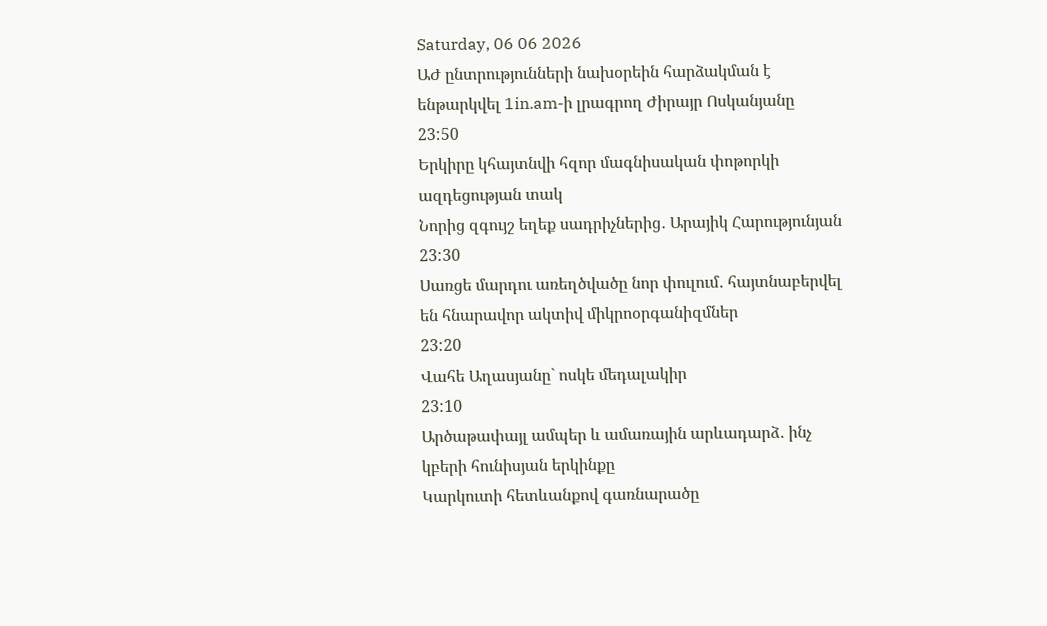Saturday, 06 06 2026
ԱԺ ընտրությունների նախօրեին հարձակման է ենթարկվել 1in.am-ի լրագրող Ժիրայր Ոսկանյանը
23:50
Երկիրը կհայտնվի հզոր մագնիսական փոթորկի ազդեցության տակ
Նորից զգույշ եղեք սադրիչներից․ Արայիկ Հարությունյան
23:30
Սառցե մարդու առեղծվածը նոր փուլում․ հայտնաբերվել են հնարավոր ակտիվ միկրոօրգանիզմներ
23:20
Վահե Աղասյանը` ոսկե մեդալակիր
23:10
Արծաթափայլ ամպեր և ամառային արևադարձ․ ինչ կբերի հունիսյան երկինքը
Կարկուտի հետևանքով գառնարածը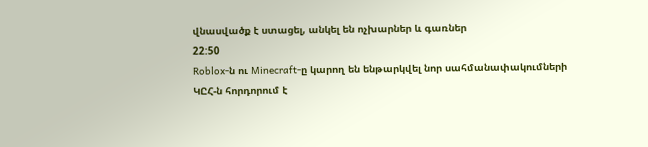վնասվածք է ստացել, անկել են ոչխարներ և գառներ
22:50
Roblox-ն ու Minecraft-ը կարող են ենթարկվել նոր սահմանափակումների
ԿԸՀ-ն հորդորում է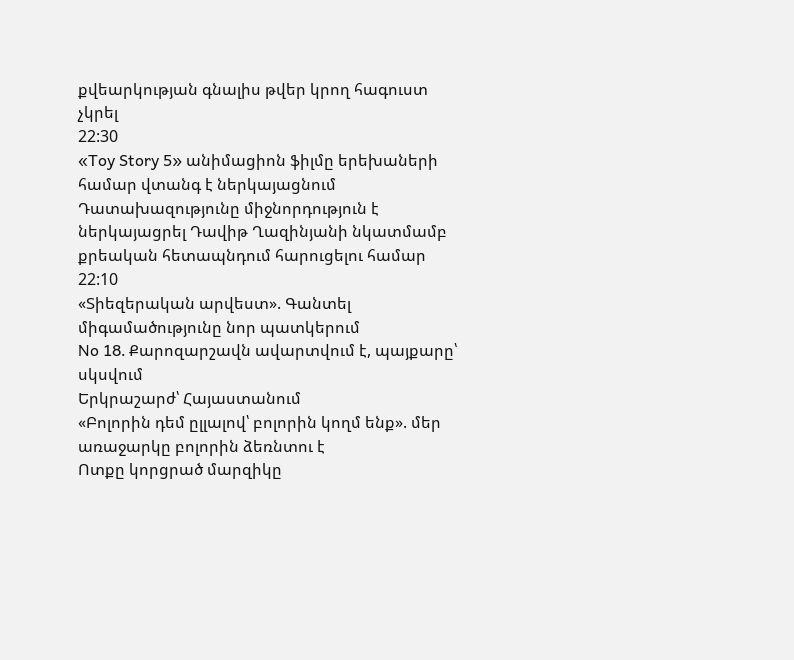քվեարկության գնալիս թվեր կրող հագուստ չկրել
22:30
«Toy Story 5» անիմացիոն ֆիլմը երեխաների համար վտանգ է ներկայացնում
Դատախազությունը միջնորդություն է ներկայացրել Դավիթ Ղազինյանի նկատմամբ քրեական հետապնդում հարուցելու համար
22:10
«Տիեզերական արվեստ». Գանտել միգամածությունը նոր պատկերում
No 18․ Քարոզարշավն ավարտվում է, պայքարը՝ սկսվում
Երկրաշարժ՝ Հայաստանում
«Բոլորին դեմ ըլլալով՝ բոլորին կողմ ենք». մեր առաջարկը բոլորին ձեռնտու է
Ոտքը կորցրած մարզիկը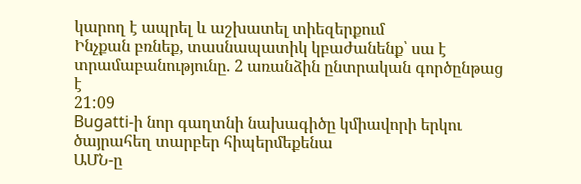կարող է ապրել և աշխատել տիեզերքում
Ինչքան բռնեք, տասնապատիկ կբաժանենք՝ սա է տրամաբանությունը. 2 առանձին ընտրական գործընթաց է
21:09
Bugatti-ի նոր գաղտնի նախագիծը կմիավորի երկու ծայրահեղ տարբեր հիպերմեքենա
ԱՄՆ-ը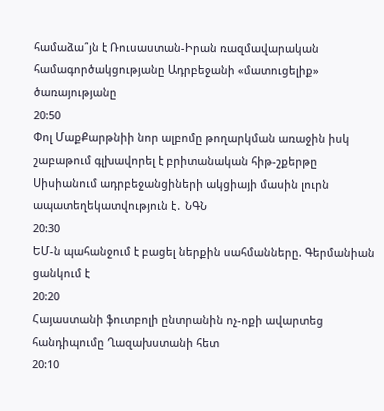համաձա՞յն է Ռուսաստան-Իրան ռազմավարական համագործակցությանը Ադրբեջանի «մատուցելիք» ծառայությանը
20:50
Փոլ ՄաքՔարթնիի նոր ալբոմը թողարկման առաջին իսկ շաբաթում գլխավորել է բրիտանական հիթ-շքերթը
Սիսիանում ադրբեջանցիների ակցիայի մասին լուրն ապատեղեկատվություն է․ ՆԳՆ
20:30
ԵՄ-ն պահանջում է բացել ներքին սահմանները. Գերմանիան ցանկում է
20:20
Հայաստանի ֆուտբոլի ընտրանին ոչ-ոքի ավարտեց հանդիպումը Ղազախստանի հետ
20:10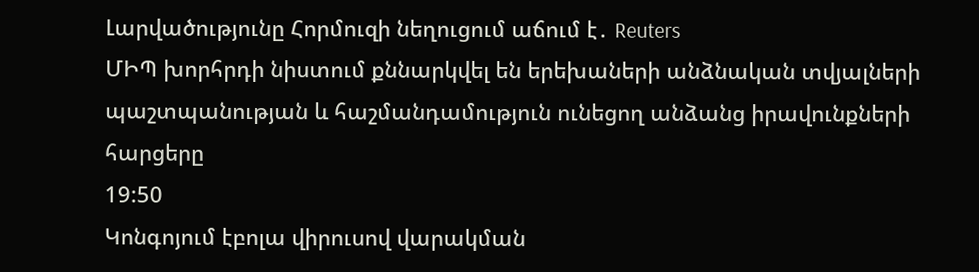Լարվածությունը Հորմուզի նեղուցում աճում է․ Reuters
ՄԻՊ խորհրդի նիստում քննարկվել են երեխաների անձնական տվյալների պաշտպանության և հաշմանդամություն ունեցող անձանց իրավունքների հարցերը
19:50
Կոնգոյում էբոլա վիրուսով վարակման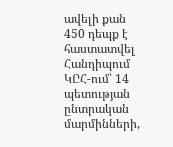ավելի քան 450 դեպք է հաստատվել
Հանդիպում ԿԸՀ-ում՝ 14 պետության ընտրական մարմինների,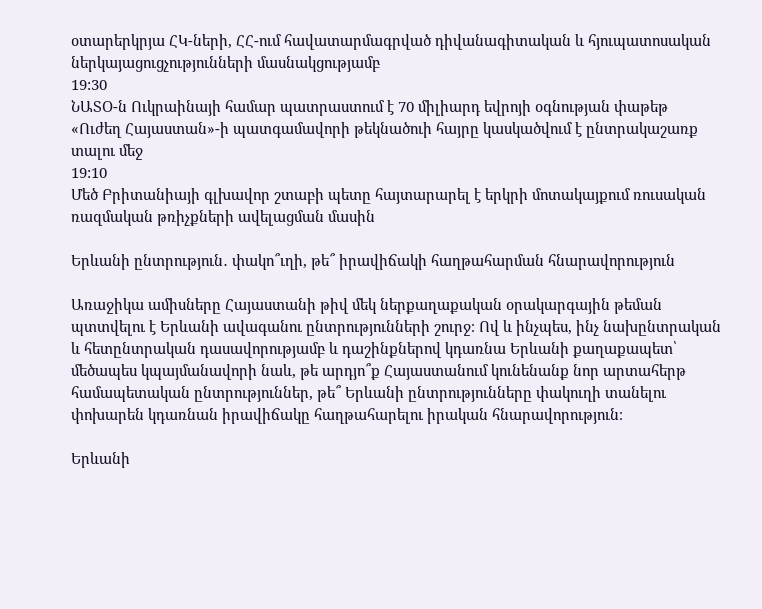օտարերկրյա ՀԿ-ների, ՀՀ-ում հավատարմագրված դիվանագիտական և հյուպատոսական ներկայացուցչությունների մասնակցությամբ
19:30
ՆԱՏՕ-ն Ուկրաինայի համար պատրաստում է 70 միլիարդ եվրոյի օգնության փաթեթ
«Ուժեղ Հայաստան»-ի պատգամավորի թեկնածուի հայրը կասկածվում է ընտրակաշառք տալու մեջ
19:10
Մեծ Բրիտանիայի գլխավոր շտաբի պետը հայտարարել է երկրի մոտակայքում ռուսական ռազմական թռիչքների ավելացման մասին

Երևանի ընտրություն․ փակո՞ւղի, թե՞ իրավիճակի հաղթահարման հնարավորություն

Առաջիկա ամիսները Հայաստանի թիվ մեկ ներքաղաքական օրակարգային թեման պտտվելու է Երևանի ավագանու ընտրությունների շուրջ։ Ով և ինչպես, ինչ նախընտրական և հետընտրական դասավորությամբ և դաշինքներով կդառնա Երևանի քաղաքապետ՝ մեծապես կպայմանավորի նաև, թե արդյո՞ք Հայաստանում կունենանք նոր արտահերթ համապետական ընտրություններ, թե՞ Երևանի ընտրությունները փակուղի տանելու փոխարեն կդառնան իրավիճակը հաղթահարելու իրական հնարավորություն։

Երևանի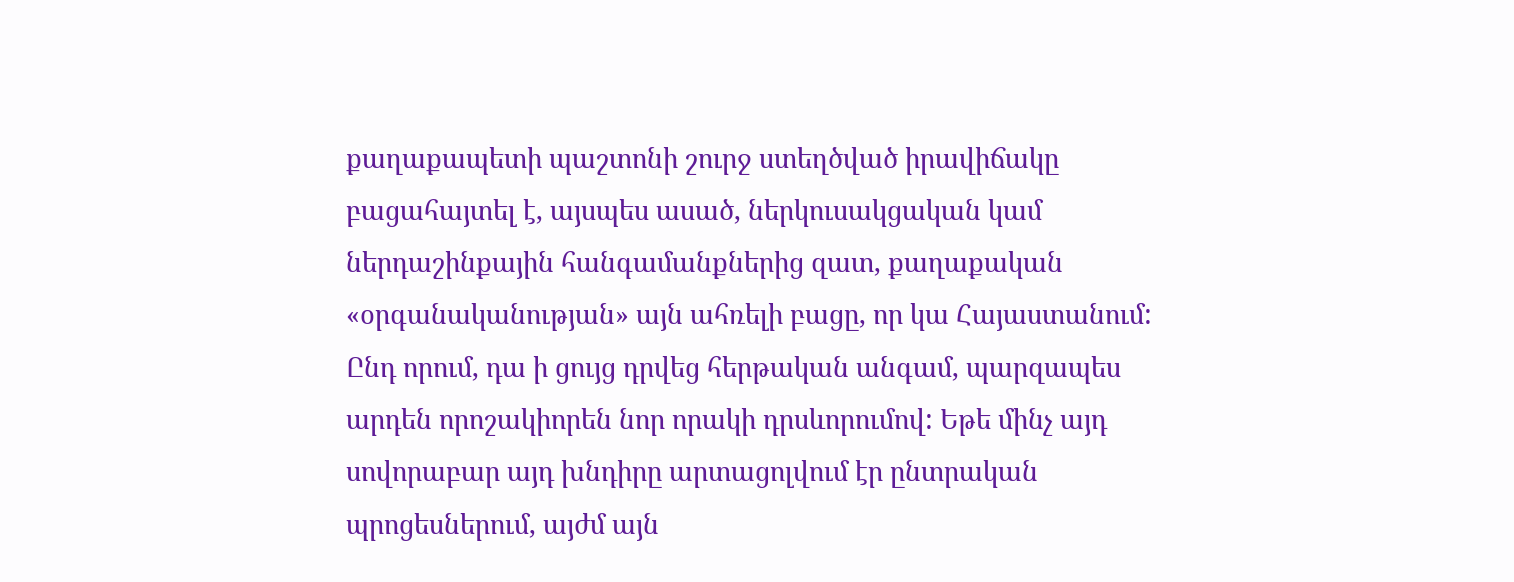քաղաքապետի պաշտոնի շուրջ ստեղծված իրավիճակը բացահայտել է, այսպես ասած, ներկուսակցական կամ ներդաշինքային հանգամանքներից զատ, քաղաքական «օրգանականության» այն ահռելի բացը, որ կա Հայաստանում: Ընդ որում, դա ի ցույց դրվեց հերթական անգամ, պարզապես արդեն որոշակիորեն նոր որակի դրսևորումով: Եթե մինչ այդ սովորաբար այդ խնդիրը արտացոլվում էր ընտրական պրոցեսներում, այժմ այն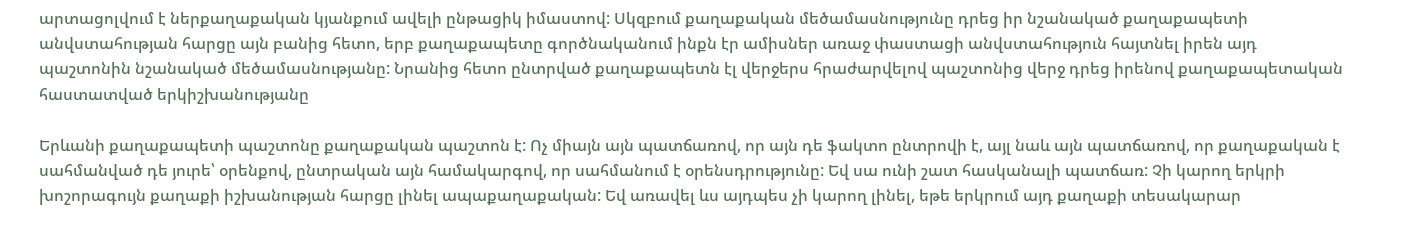արտացոլվում է ներքաղաքական կյանքում ավելի ընթացիկ իմաստով: Սկզբում քաղաքական մեծամասնությունը դրեց իր նշանակած քաղաքապետի անվստահության հարցը այն բանից հետո, երբ քաղաքապետը գործնականում ինքն էր ամիսներ առաջ փաստացի անվստահություն հայտնել իրեն այդ պաշտոնին նշանակած մեծամասնությանը: Նրանից հետո ընտրված քաղաքապետն էլ վերջերս հրաժարվելով պաշտոնից վերջ դրեց իրենով քաղաքապետական հաստատված երկիշխանությանը

Երևանի քաղաքապետի պաշտոնը քաղաքական պաշտոն է: Ոչ միայն այն պատճառով, որ այն դե ֆակտո ընտրովի է, այլ նաև այն պատճառով, որ քաղաքական է սահմանված դե յուրե՝ օրենքով, ընտրական այն համակարգով, որ սահմանում է օրենսդրությունը: Եվ սա ունի շատ հասկանալի պատճառ: Չի կարող երկրի խոշորագույն քաղաքի իշխանության հարցը լինել ապաքաղաքական: Եվ առավել ևս այդպես չի կարող լինել, եթե երկրում այդ քաղաքի տեսակարար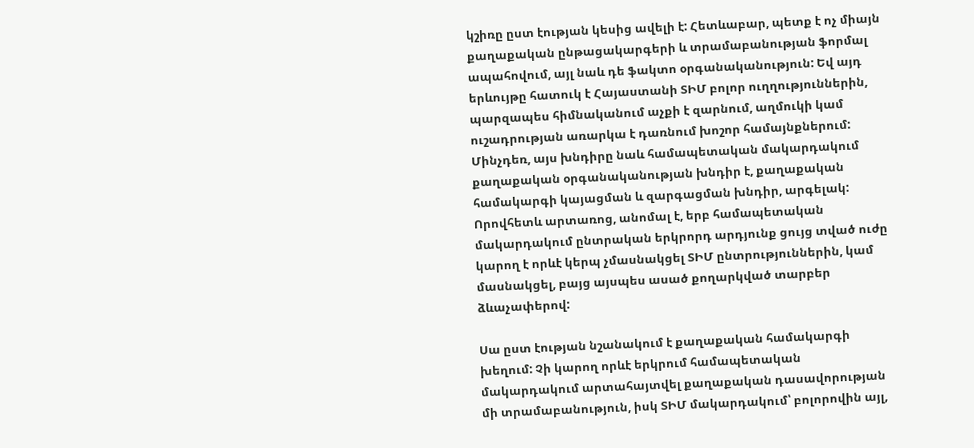կշիռը ըստ էության կեսից ավելի է: Հետևաբար, պետք է ոչ միայն քաղաքական ընթացակարգերի և տրամաբանության ֆորմալ ապահովում, այլ նաև դե ֆակտո օրգանականություն: Եվ այդ երևույթը հատուկ է Հայաստանի ՏԻՄ բոլոր ուղղություններին, պարզապես հիմնականում աչքի է զարնում, աղմուկի կամ ուշադրության առարկա է դառնում խոշոր համայնքներում: Մինչդեռ, այս խնդիրը նաև համապետական մակարդակում քաղաքական օրգանականության խնդիր է, քաղաքական համակարգի կայացման և զարգացման խնդիր, արգելակ: Որովհետև արտառոց, անոմալ է, երբ համապետական մակարդակում ընտրական երկրորդ արդյունք ցույց տված ուժը կարող է որևէ կերպ չմասնակցել ՏԻՄ ընտրություններին, կամ մասնակցել, բայց այսպես ասած քողարկված տարբեր ձևաչափերով:

Սա ըստ էության նշանակում է քաղաքական համակարգի խեղում: Չի կարող որևէ երկրում համապետական մակարդակում արտահայտվել քաղաքական դասավորության մի տրամաբանություն, իսկ ՏԻՄ մակարդակում՝ բոլորովին այլ,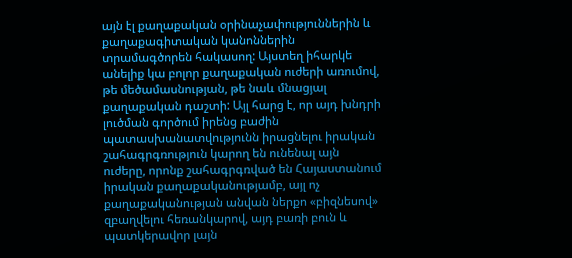այն էլ քաղաքական օրինաչափություններին և քաղաքագիտական կանոններին տրամագծորեն հակասող: Այստեղ իհարկե անելիք կա բոլոր քաղաքական ուժերի առումով, թե մեծամասնության, թե նաև մնացյալ քաղաքական դաշտի: Այլ հարց է, որ այդ խնդրի լուծման գործում իրենց բաժին պատասխանատվությունն իրացնելու իրական շահագրգռություն կարող են ունենալ այն ուժերը, որոնք շահագրգռված են Հայաստանում իրական քաղաքականությամբ, այլ ոչ քաղաքականության անվան ներքո «բիզնեսով» զբաղվելու հեռանկարով, այդ բառի բուն և պատկերավոր լայն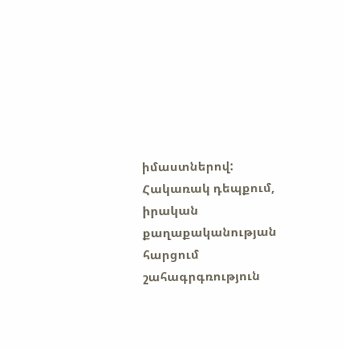իմաստներով: Հակառակ դեպքում, իրական քաղաքականության հարցում շահագրգռություն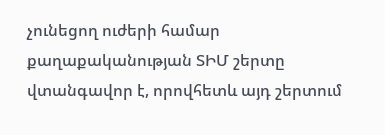չունեցող ուժերի համար քաղաքականության ՏԻՄ շերտը վտանգավոր է, որովհետև այդ շերտում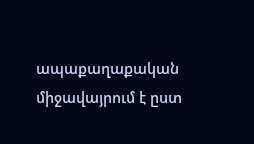ապաքաղաքական միջավայրում է ըստ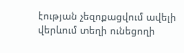էության չեզոքացվում ավելի վերևում տեղի ունեցողի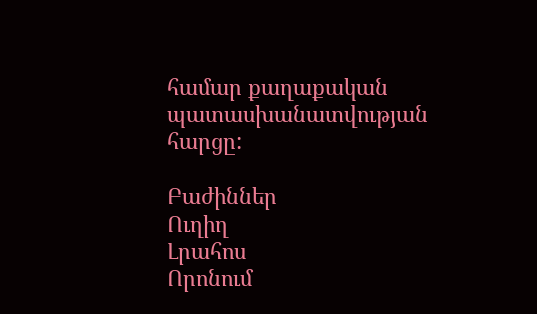համար քաղաքական պատասխանատվության հարցը:

Բաժիններ
Ուղիղ
Լրահոս
Որոնում